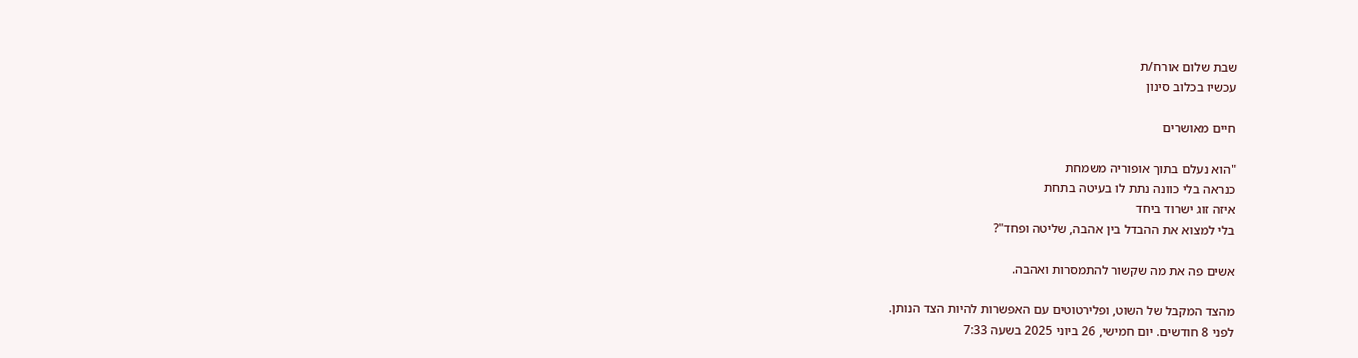שבת שלום אורח/ת
עכשיו בכלוב סינון

חיים מאושרים

"הוא נעלם בתוך אופוריה משמחת
כנראה בלי כוונה נתת לו בעיטה בתחת
איזה זוג ישרוד ביחד
בלי למצוא את ההבדל בין אהבה, שליטה ופחד"?

אשים פה את מה שקשור להתמסרות ואהבה.

מהצד המקבל של השוט, ופלירטוטים עם האפשרות להיות הצד הנותן.
לפני 8 חודשים. יום חמישי, 26 ביוני 2025 בשעה 7:33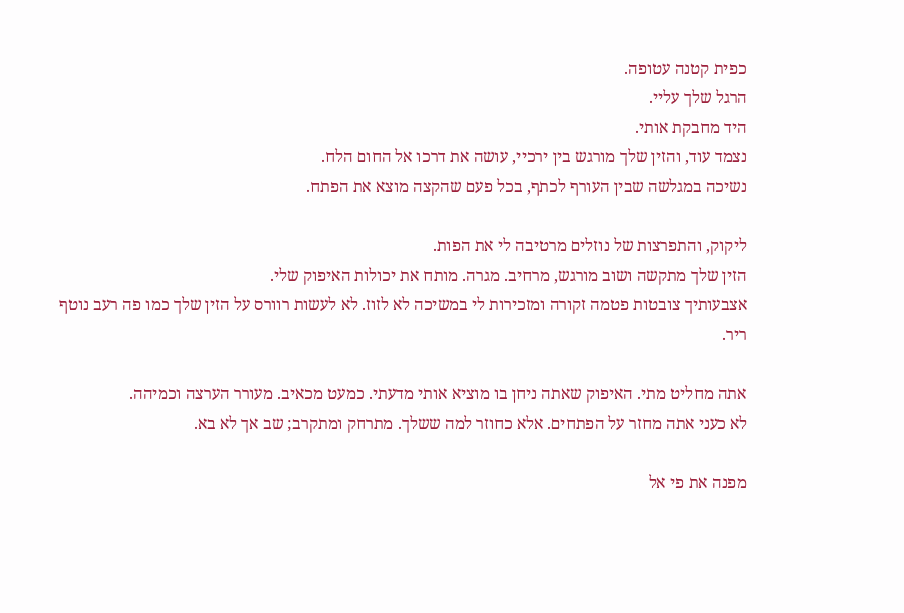כפית קטנה עטופה.
הרגל שלך עליי.
היד מחבקת אותי.
נצמד עוד, והזין שלך מורגש בין ירכיי, עושה את דרכו אל החום הלח.
נשיכה במגלשה שבין העורף לכתף, בכל פעם שהקצה מוצא את הפתח.

ליקוק, והתפרצות של נוזלים מרטיבה לי את הפות.
הזין שלך מתקשה ושוב מורגש, מרחיב. מגרה. מותח את יכולות האיפוק שלי.
אצבעותיך צובטות פטמה זקורה ומזכירות לי במשיכה לא לזוז. לא לעשות רוורס על הזין שלך כמו פה רעב נוטף ריר.

אתה מחליט מתי. האיפוק שאתה ניחן בו מוציא אותי מדעתי. כמעט מכאיב. מעורר הערצה וכמיהה.
לא כעני אתה מחזר על הפתחים. אלא כחוזר למה ששלך. מתרחק ומתקרב; שב אך לא בא.

מפנה את פי אל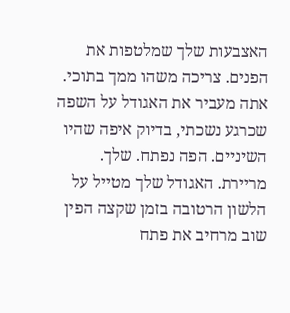האצבעות שלך שמלטפות את הפנים. צריכה משהו ממך בתוכי.
אתה מעביר את האגודל על השפה שכרגע נשכתי, בדיוק איפה שהיו השיניים. הפה נפתח. שלך. מריירת. האגודל שלך מטייל על הלשון הרטובה בזמן שקצה הפין שוב מרחיב את פתח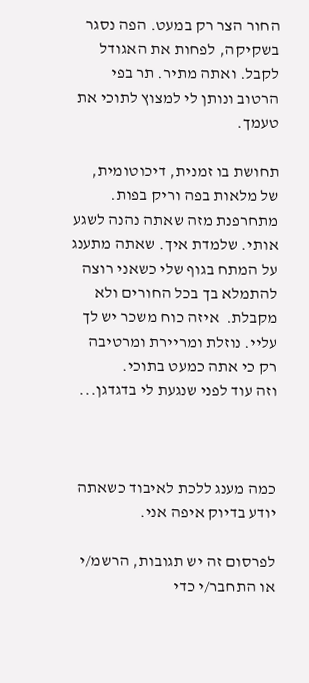החור הצר רק במעט. הפה נסגר בשקיקה, לפחות את האגודל לקבל. ואתה מתיר. תר בפי הרטוב ונותן לי למצוץ לתוכי את טעמך.

תחושת בו זמנית, דיכוטומית, של מלאות בפה וריק בפות. מתחרפנת מזה שאתה נהנה לשגע אותי. שלמדת איך. שאתה מתענג על המתח בגוף שלי כשאני רוצה להתמלא בך בכל החורים ולא מקבלת.  איזה כוח משכר יש לך עליי. נוזלת ומריירת ומרטיבה רק כי אתה כמעט בתוכי.
וזה עוד לפני שנגעת לי בדגדגן...



כמה מענג ללכת לאיבוד כשאתה יודע בדיוק איפה אני.

לפרסום זה יש תגובות, הרשמ/י או התחבר/י כדי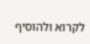לקרוא ולהוסיף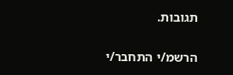תגובות.

הרשמ/י התחבר/י